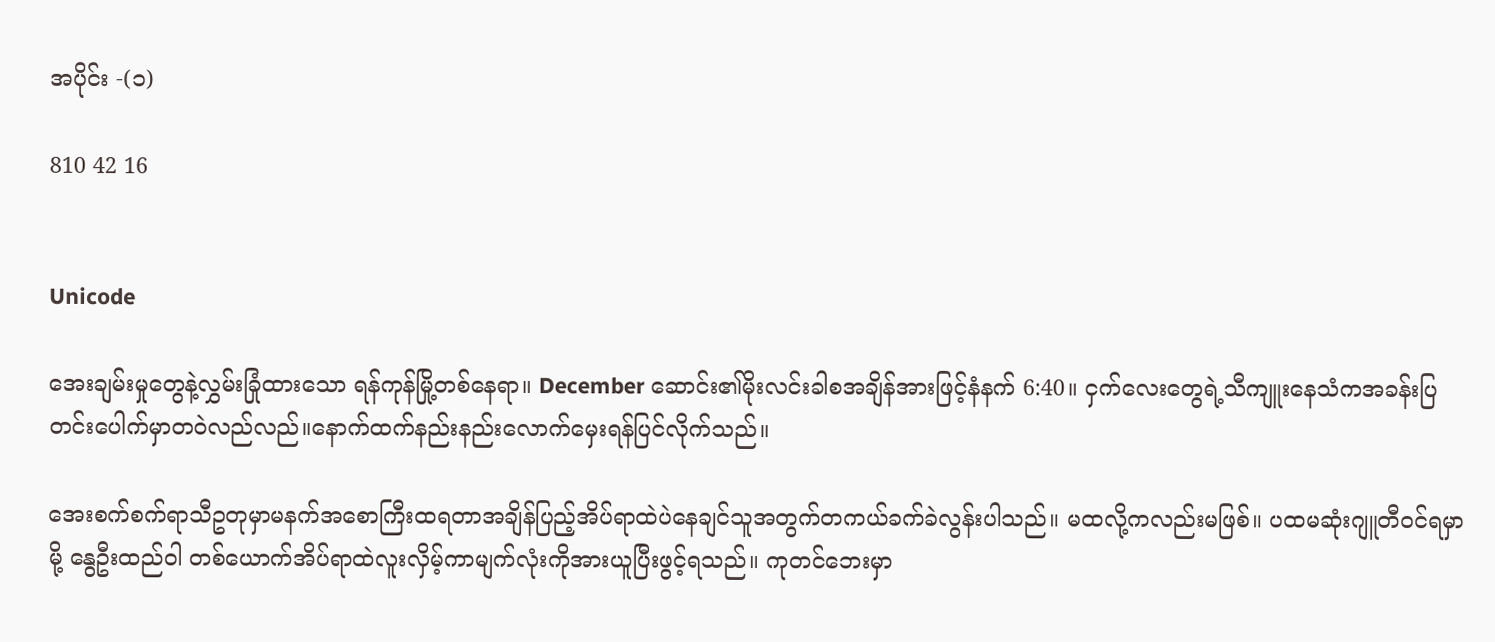အပိုင်း -(၁)

810 42 16


Unicode

အေးချမ်းမှုတွေနဲ့လွှမ်းခြုံထားသော ရန်ကုန်မြို့တစ်နေရာ။ December ဆောင်း၏မိုးလင်းခါစအချိန်အားဖြင့်နံနက် 6:40။ ငှက်လေးတွေရဲ့သီကျူးနေသံကအခန်းပြတင်းပေါက်မှာတဝဲလည်လည်။နောက်ထက်နည်းနည်းလောက်မှေးရန်ပြင်လိုက်သည်။

အေးစက်စက်ရာသီဥတုမှာမနက်အစောကြီးထရတာအချိန်ပြည့်အိပ်ရာထဲပဲ‌နေချင်သူအတွက်တကယ်ခက်ခဲလွန်းပါသည်။ မထလို့ကလည်းမဖြစ်။ ပထမဆုံးဂျူတီဝင်ရမှာမို့ နွေဦးထည်ဝါ တစ်‌ယောက်အိပ်ရာထဲလူးလှိမ့်ကာမျက်လုံးကိုအားယူပြီးဖွင့်ရသည်။ ကုတင်ဘေးမှာ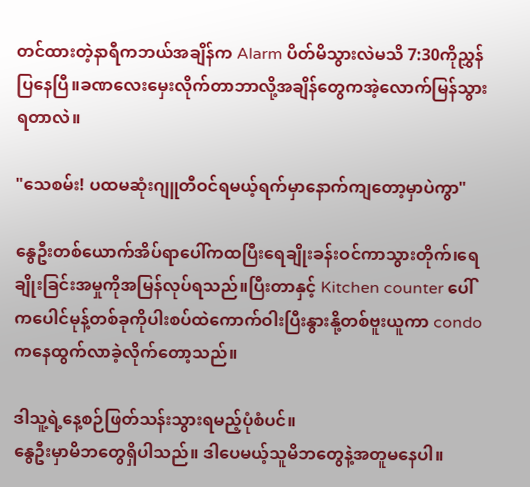တင်ထားတဲ့‌နာရီကဘယ်အချိန်က Alarm ပိတ်မိသွားလဲမသိ 7:30ကိုညွှန်ပြနေပြီ။ခဏလေးမှေးလိုက်တာဘာလို့အချိန်တွေကအဲ့လောက်မြန်သွားရတာလဲ။

"သေစမ်း! ပထမဆုံးဂျူတီဝင်ရမယ့်ရက်မှာနောက်ကျတော့မှာပဲကွာ"

နွေဦးတစ်ယောက်အိပ်ရာပေါ်ကထပြီးရေချိုးခန်းဝင်ကာသွားတိုက်၊ရေချိုးခြင်းအမှုကိုအမြန်လုပ်ရသည်။ပြီးတာနှင့် Kitchen counter ပေါ်ကပေါင်မုန့်တစ်ခုကိုပါးစပ်ထဲကောက်ဝါးပြီးနွားနို့တစ်ဗူးယူကာ condo ကနေထွက်လာခဲ့လိုက်တော့သည်။

ဒါသူ့ရဲ့နေ့စဉ်ဖြတ်သန်းသွားရမည့်ပုံစံပင်။
နွေဦးမှာမိဘတွေရှိပါသည်။ ဒါပေမယ့်သူမိဘတွေနဲ့အတူမနေပါ။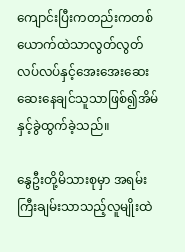ကျောင်းပြီးကတည်းကတစ်ယောက်ထဲသာလွတ်လွတ်လပ်လပ်နှင့်‌အေးအေးဆေးဆေးနေချင်သူသာဖြစ်၍အိမ်နှင့်ခွဲထွက်ခဲ့သည်။

နွေဦးတို့မိသားစုမှာ အရမ်းကြီးချမ်းသာသည့်လူမျိုးထဲ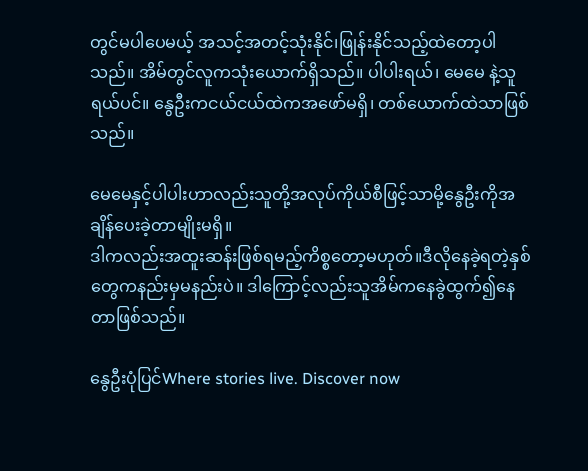တွင်မပါပေမယ့် အသင့်အတင့်သုံးနိုင်၊ဖြုန်းနိုင်သည့်ထဲတော့ပါသည်။ အိမ်တွင်လူကသုံးယောက်ရှိသည်။ ပါပါးရယ်၊ မေမေ နဲ့သူရယ်ပင်။ နွေဦးကငယ်ငယ်ထဲကအဖော်မရှိ၊ တစ်ယောက်ထဲသာဖြစ်သည်။

မေမေနှင့်ပါပါးဟာလည်းသူတို့အလုပ်ကိုယ်စီဖြင့်သာမို့နွေဦးကိုအချိန်ပေးခဲ့တာမျိုးမရှိ။
ဒါကလည်းအထူးဆန်းဖြစ်ရမည့်ကိစ္စ‌တော့မဟုတ်။ဒီလိုနေခဲ့ရတဲ့နှစ်တွေကနည်းမှမနည်းပဲ။ ဒါကြောင့်လည်းသူအိမ်ကနေခွဲထွက်၍နေတာဖြစ်သည်။

နွေဦးပုံပြင်Where stories live. Discover now